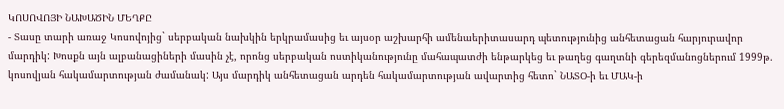ԿՈՍՈՎՈՅԻ ՆԱԽԱԾԻՆ ՄԵՂՔԸ
- Տասը տարի առաջ Կոսովոյից` սերբական նախկին երկրամասից եւ այսօր աշխարհի ամենաերիտասարդ պետությունից անհետացան հարյուրավոր մարդիկ: Խոսքն այն ալբանացիների մասին չէ, որոնց սերբական ոստիկանությունը մահապատժի ենթարկեց եւ թաղեց գաղտնի գերեզմանոցներում 1999թ. կոսովյան հակամարտության ժամանակ: Այս մարդիկ անհետացան արդեն հակամարտության ավարտից հետո` ՆԱՏՕ-ի եւ ՄԱԿ-ի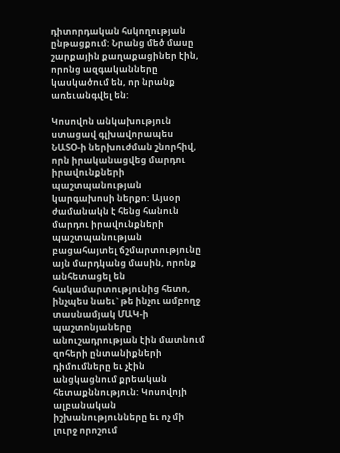դիտորդական հսկողության ընթացքում: Նրանց մեծ մասը շարքային քաղաքացիներ էին, որոնց ազգականները կասկածում են, որ նրանք առեւանգվել են:

Կոսովոն անկախություն ստացավ գլխավորապես ՆԱՏՕ-ի ներխուժման շնորհիվ, որն իրականացվեց մարդու իրավունքների պաշտպանության կարգախոսի ներքո: Այսօր ժամանակն է հենց հանուն մարդու իրավունքների պաշտպանության բացահայտել ճշմարտությունը այն մարդկանց մասին, որոնք անհետացել են հակամարտությունից հետո, ինչպես նաեւ` թե ինչու ամբողջ տասնամյակ ՄԱԿ-ի պաշտոնյաները անուշադրության էին մատնում զոհերի ընտանիքների դիմումները եւ չէին անցկացնում քրեական հետաքննություն: Կոսովոյի ալբանական իշխանությունները եւ ոչ մի լուրջ որոշում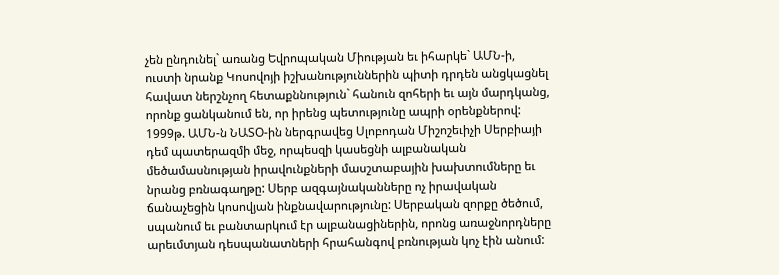չեն ընդունել` առանց Եվրոպական Միության եւ իհարկե` ԱՄՆ-ի, ուստի նրանք Կոսովոյի իշխանություններին պիտի դրդեն անցկացնել հավատ ներշնչող հետաքննություն` հանուն զոհերի եւ այն մարդկանց, որոնք ցանկանում են, որ իրենց պետությունը ապրի օրենքներով: 1999թ. ԱՄՆ-ն ՆԱՏՕ-ին ներգրավեց Սլոբոդան Միշոշեւիչի Սերբիայի դեմ պատերազմի մեջ, որպեսզի կասեցնի ալբանական մեծամասնության իրավունքների մասշտաբային խախտումները եւ նրանց բռնագաղթը: Սերբ ազգայնականները ոչ իրավական ճանաչեցին կոսովյան ինքնավարությունը: Սերբական զորքը ծեծում, սպանում եւ բանտարկում էր ալբանացիներին, որոնց առաջնորդները արեւմտյան դեսպանատների հրահանգով բռնության կոչ էին անում: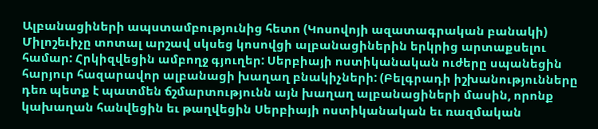Ալբանացիների ապստամբությունից հետո (Կոսովոյի ազատագրական բանակի) Միլոշեւիչը տոտալ արշավ սկսեց կոսովցի ալբանացիներին երկրից արտաքսելու համար: Հրկիզվեցին ամբողջ գյուղեր: Սերբիայի ոստիկանական ուժերը սպանեցին հարյուր հազարավոր ալբանացի խաղաղ բնակիչների: (Բելգրադի իշխանությունները դեռ պետք է պատմեն ճշմարտությունն այն խաղաղ ալբանացիների մասին, որոնք կախաղան հանվեցին եւ թաղվեցին Սերբիայի ոստիկանական եւ ռազմական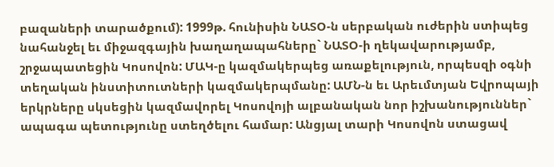բազաների տարածքում): 1999թ. հունիսին ՆԱՏՕ-ն սերբական ուժերին ստիպեց նահանջել եւ միջազգային խաղաղապահները` ՆԱՏՕ-ի ղեկավարությամբ, շրջապատեցին Կոսովոն: ՄԱԿ-ը կազմակերպեց առաքելություն, որպեսզի օգնի տեղական ինստիտուտների կազմակերպմանը: ԱՄՆ-ն եւ Արեւմտյան Եվրոպայի երկրները սկսեցին կազմավորել Կոսովոյի ալբանական նոր իշխանություններ` ապագա պետությունը ստեղծելու համար: Անցյալ տարի Կոսովոն ստացավ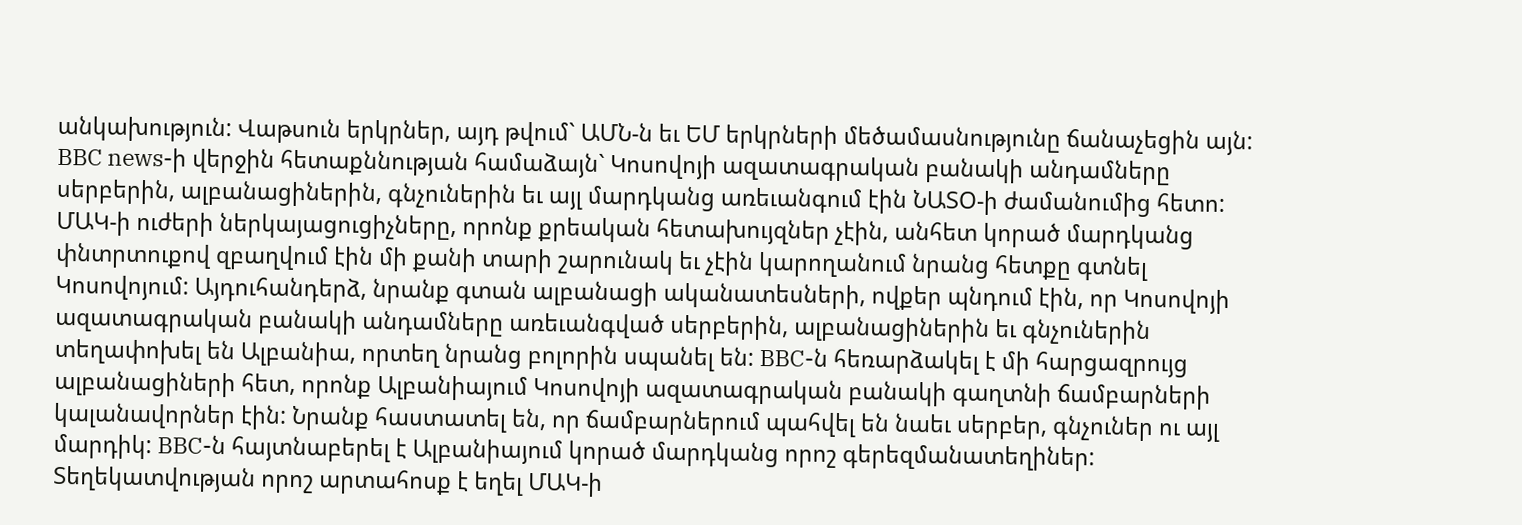անկախություն: Վաթսուն երկրներ, այդ թվում` ԱՄՆ-ն եւ ԵՄ երկրների մեծամասնությունը ճանաչեցին այն: BBC news-ի վերջին հետաքննության համաձայն` Կոսովոյի ազատագրական բանակի անդամները սերբերին, ալբանացիներին, գնչուներին եւ այլ մարդկանց առեւանգում էին ՆԱՏՕ-ի ժամանումից հետո: ՄԱԿ-ի ուժերի ներկայացուցիչները, որոնք քրեական հետախույզներ չէին, անհետ կորած մարդկանց փնտրտուքով զբաղվում էին մի քանի տարի շարունակ եւ չէին կարողանում նրանց հետքը գտնել Կոսովոյում: Այդուհանդերձ, նրանք գտան ալբանացի ականատեսների, ովքեր պնդում էին, որ Կոսովոյի ազատագրական բանակի անդամները առեւանգված սերբերին, ալբանացիներին եւ գնչուներին տեղափոխել են Ալբանիա, որտեղ նրանց բոլորին սպանել են: BBC-ն հեռարձակել է մի հարցազրույց ալբանացիների հետ, որոնք Ալբանիայում Կոսովոյի ազատագրական բանակի գաղտնի ճամբարների կալանավորներ էին: Նրանք հաստատել են, որ ճամբարներում պահվել են նաեւ սերբեր, գնչուներ ու այլ մարդիկ: BBC-ն հայտնաբերել է Ալբանիայում կորած մարդկանց որոշ գերեզմանատեղիներ: Տեղեկատվության որոշ արտահոսք է եղել ՄԱԿ-ի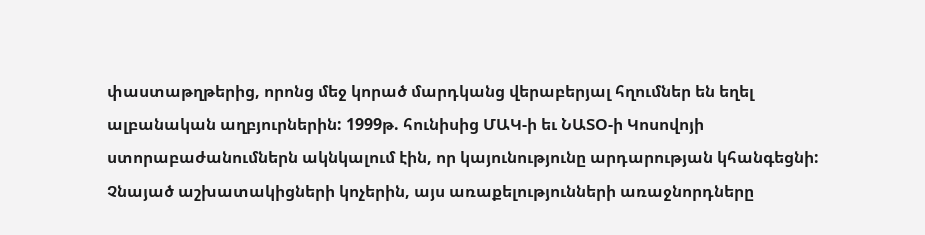փաստաթղթերից, որոնց մեջ կորած մարդկանց վերաբերյալ հղումներ են եղել ալբանական աղբյուրներին: 1999թ. հունիսից ՄԱԿ-ի եւ ՆԱՏՕ-ի Կոսովոյի ստորաբաժանումներն ակնկալում էին, որ կայունությունը արդարության կհանգեցնի: Չնայած աշխատակիցների կոչերին, այս առաքելությունների առաջնորդները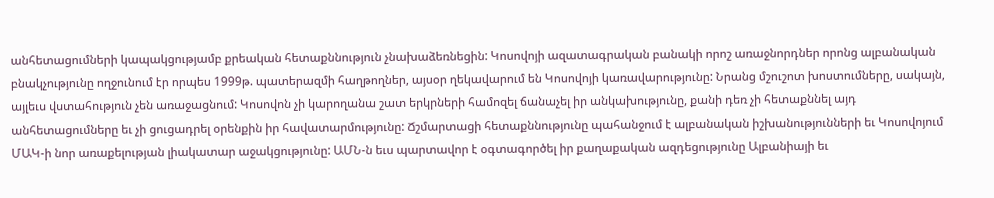անհետացումների կապակցությամբ քրեական հետաքննություն չնախաձեռնեցին: Կոսովոյի ազատագրական բանակի որոշ առաջնորդներ որոնց ալբանական բնակչությունը ողջունում էր որպես 1999թ. պատերազմի հաղթողներ, այսօր ղեկավարում են Կոսովոյի կառավարությունը: Նրանց մշուշոտ խոստումները, սակայն, այլեւս վստահություն չեն առաջացնում: Կոսովոն չի կարողանա շատ երկրների համոզել ճանաչել իր անկախությունը, քանի դեռ չի հետաքննել այդ անհետացումները եւ չի ցուցադրել օրենքին իր հավատարմությունը: Ճշմարտացի հետաքննությունը պահանջում է ալբանական իշխանությունների եւ Կոսովոյում ՄԱԿ-ի նոր առաքելության լիակատար աջակցությունը: ԱՄՆ-ն եւս պարտավոր է օգտագործել իր քաղաքական ազդեցությունը Ալբանիայի եւ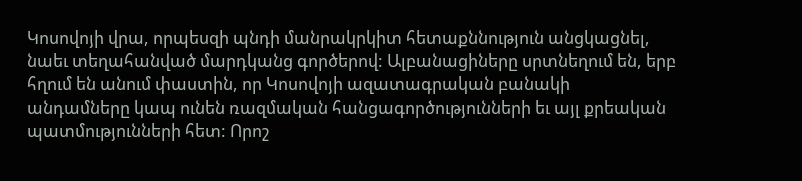Կոսովոյի վրա, որպեսզի պնդի մանրակրկիտ հետաքննություն անցկացնել, նաեւ տեղահանված մարդկանց գործերով: Ալբանացիները սրտնեղում են, երբ հղում են անում փաստին, որ Կոսովոյի ազատագրական բանակի անդամները կապ ունեն ռազմական հանցագործությունների եւ այլ քրեական պատմությունների հետ: Որոշ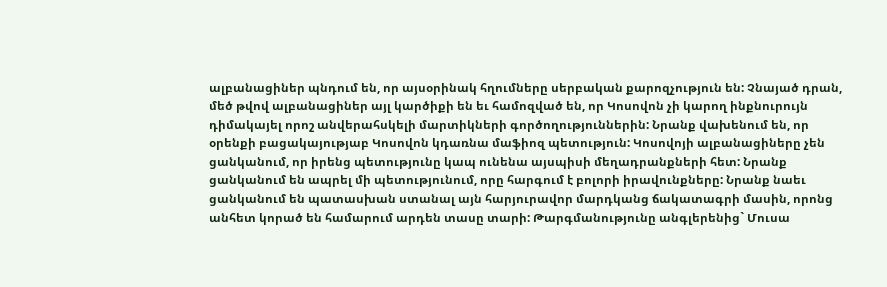ալբանացիներ պնդում են, որ այսօրինակ հղումները սերբական քարոզչություն են: Չնայած դրան, մեծ թվով ալբանացիներ այլ կարծիքի են եւ համոզված են, որ Կոսովոն չի կարող ինքնուրույն դիմակայել որոշ անվերահսկելի մարտիկների գործողություններին: Նրանք վախենում են, որ օրենքի բացակայությաբ Կոսովոն կդառնա մաֆիոզ պետություն: Կոսովոյի ալբանացիները չեն ցանկանում, որ իրենց պետությունը կապ ունենա այսպիսի մեղադրանքների հետ: Նրանք ցանկանում են ապրել մի պետությունում, որը հարգում է բոլորի իրավունքները: Նրանք նաեւ ցանկանում են պատասխան ստանալ այն հարյուրավոր մարդկանց ճակատագրի մասին, որոնց անհետ կորած են համարում արդեն տասը տարի: Թարգմանությունը անգլերենից` Մուսա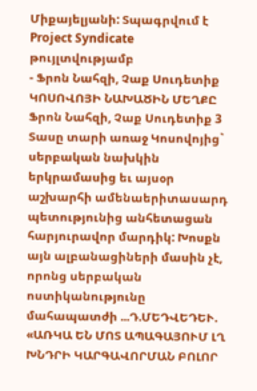Միքայելյանի: Տպագրվում է Project Syndicate թույլտվությամբ
- Ֆրոն Նահզի, Չաք Սուդետիք
ԿՈՍՈՎՈՅԻ ՆԱԽԱԾԻՆ ՄԵՂՔԸ
Ֆրոն Նահզի, Չաք Սուդետիք 3
Տասը տարի առաջ Կոսովոյից` սերբական նախկին երկրամասից եւ այսօր աշխարհի ամենաերիտասարդ պետությունից անհետացան հարյուրավոր մարդիկ: Խոսքն այն ալբանացիների մասին չէ, որոնց սերբական ոստիկանությունը մահապատժի ...Դ.ՄԵԴՎԵԴԵՒ. «ԱՌԿԱ ԵՆ ՄՈՏ ԱՊԱԳԱՅՈՒՄ ԼՂ ԽՆԴՐԻ ԿԱՐԳԱՎՈՐՄԱՆ ԲՈԼՈՐ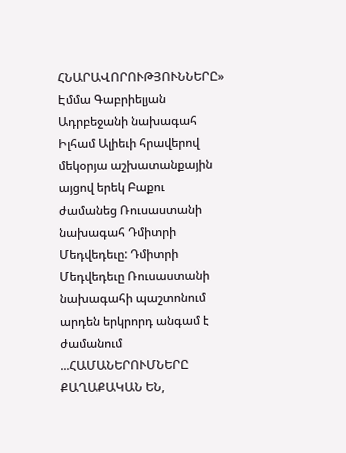ՀՆԱՐԱՎՈՐՈՒԹՅՈՒՆՆԵՐԸ»
Էմմա Գաբրիելյան
Ադրբեջանի նախագահ Իլհամ Ալիեւի հրավերով մեկօրյա աշխատանքային այցով երեկ Բաքու ժամանեց Ռուսաստանի նախագահ Դմիտրի Մեդվեդեւը: Դմիտրի Մեդվեդեւը Ռուսաստանի նախագահի պաշտոնում արդեն երկրորդ անգամ է ժամանում ...ՀԱՄԱՆԵՐՈՒՄՆԵՐԸ ՔԱՂԱՔԱԿԱՆ ԵՆ,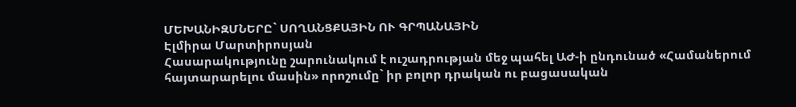ՄԵԽԱՆԻԶՄՆԵՐԸ` ՍՈՂԱՆՑՔԱՅԻՆ ՈՒ ԳՐՊԱՆԱՅԻՆ
Էլմիրա Մարտիրոսյան
Հասարակությունը շարունակում է ուշադրության մեջ պահել ԱԺ-ի ընդունած «Համաներում հայտարարելու մասին» որոշումը` իր բոլոր դրական ու բացասական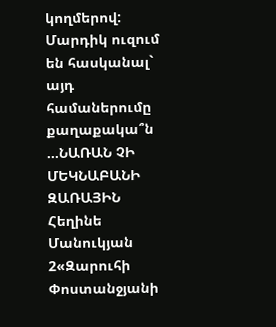կողմերով: Մարդիկ ուզում են հասկանալ` այդ համաներումը քաղաքակա՞ն ...ՆԱՌԱՆ ՉԻ ՄԵԿՆԱԲԱՆԻ ԶԱՌԱՅԻՆ
Հեղինե Մանուկյան 2«Զարուհի Փոստանջյանի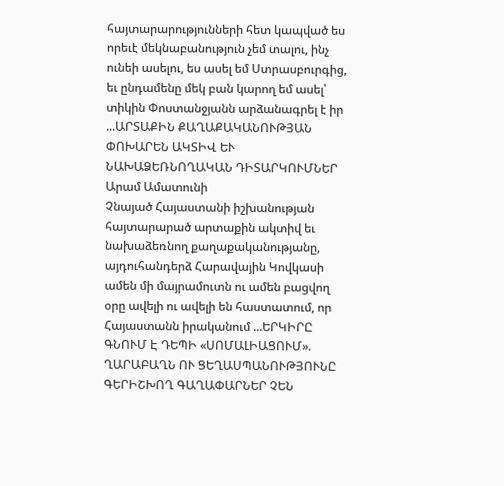հայտարարությունների հետ կապված ես որեւէ մեկնաբանություն չեմ տալու, ինչ ունեի ասելու, ես ասել եմ Ստրասբուրգից, եւ ընդամենը մեկ բան կարող եմ ասել՝ տիկին Փոստանջյանն արձանագրել է իր ...ԱՐՏԱՔԻՆ ՔԱՂԱՔԱԿԱՆՈՒԹՅԱՆ ՓՈԽԱՐԵՆ ԱԿՏԻՎ ԵՒ ՆԱԽԱՁԵՌՆՈՂԱԿԱՆ ԴԻՏԱՐԿՈՒՄՆԵՐ
Արամ Ամատունի
Չնայած Հայաստանի իշխանության հայտարարած արտաքին ակտիվ եւ նախաձեռնող քաղաքականությանը, այդուհանդերձ Հարավային Կովկասի ամեն մի մայրամուտն ու ամեն բացվող օրը ավելի ու ավելի են հաստատում, որ Հայաստանն իրականում ...ԵՐԿԻՐԸ ԳՆՈՒՄ Է ԴԵՊԻ «ՍՈՄԱԼԻԱՑՈՒՄ». ՂԱՐԱԲԱՂՆ ՈՒ ՑԵՂԱՍՊԱՆՈՒԹՅՈՒՆԸ ԳԵՐԻՇԽՈՂ ԳԱՂԱՓԱՐՆԵՐ ՉԵՆ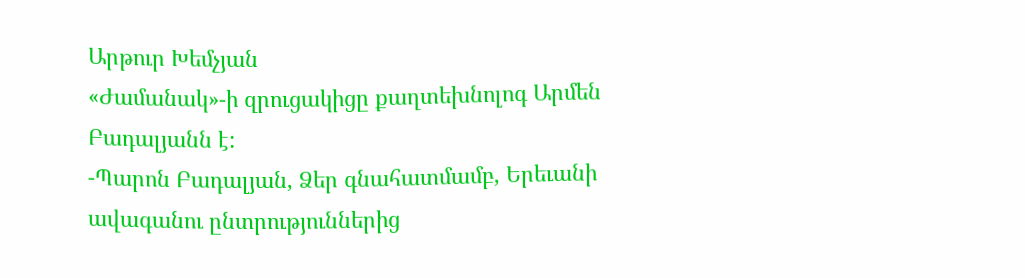Արթուր Խեմչյան
«Ժամանակ»-ի զրուցակիցը քաղտեխնոլոգ Արմեն Բադալյանն է:
-Պարոն Բադալյան, Ձեր գնահատմամբ, Երեւանի ավագանու ընտրություններից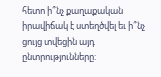հետո ի՞նչ քաղաքական իրավիճակ է ստեղծվել եւ ի՞նչ ցույց տվեցին այդ ընտրությունները: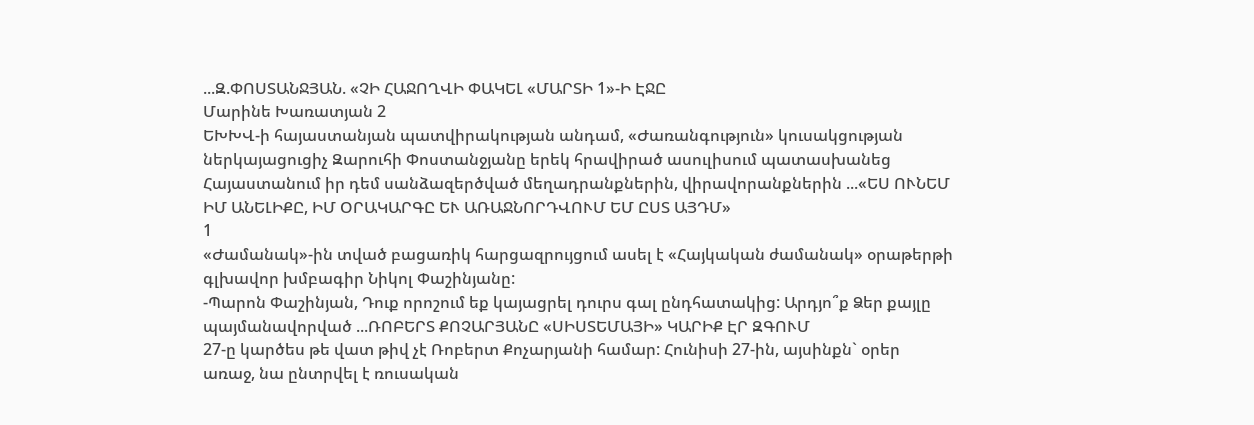...Զ.ՓՈՍՏԱՆՋՅԱՆ. «ՉԻ ՀԱՋՈՂՎԻ ՓԱԿԵԼ «ՄԱՐՏԻ 1»-Ի ԷՋԸ
Մարինե Խառատյան 2
ԵԽԽՎ-ի հայաստանյան պատվիրակության անդամ, «Ժառանգություն» կուսակցության ներկայացուցիչ Զարուհի Փոստանջյանը երեկ հրավիրած ասուլիսում պատասխանեց Հայաստանում իր դեմ սանձազերծված մեղադրանքներին, վիրավորանքներին ...«ԵՍ ՈՒՆԵՄ ԻՄ ԱՆԵԼԻՔԸ, ԻՄ ՕՐԱԿԱՐԳԸ ԵՒ ԱՌԱՋՆՈՐԴՎՈՒՄ ԵՄ ԸՍՏ ԱՅԴՄ»
1
«Ժամանակ»-ին տված բացառիկ հարցազրույցում ասել է «Հայկական ժամանակ» օրաթերթի գլխավոր խմբագիր Նիկոլ Փաշինյանը:
-Պարոն Փաշինյան, Դուք որոշում եք կայացրել դուրս գալ ընդհատակից: Արդյո՞ք Ձեր քայլը պայմանավորված ...ՌՈԲԵՐՏ ՔՈՉԱՐՅԱՆԸ «ՍԻՍՏԵՄԱՅԻ» ԿԱՐԻՔ ԷՐ ԶԳՈՒՄ
27-ը կարծես թե վատ թիվ չէ Ռոբերտ Քոչարյանի համար: Հունիսի 27-ին, այսինքն` օրեր առաջ, նա ընտրվել է ռուսական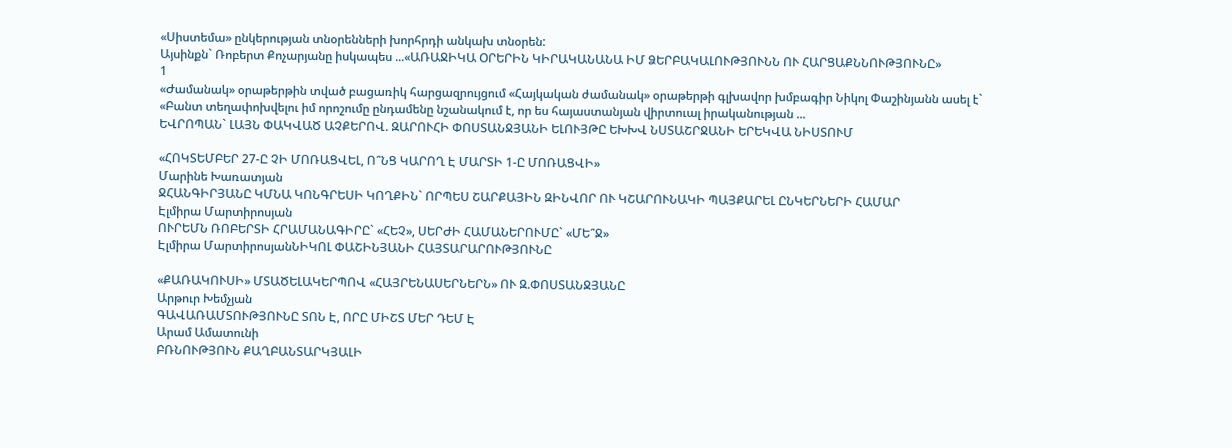«Սիստեմա» ընկերության տնօրենների խորհրդի անկախ տնօրեն:
Այսինքն` Ռոբերտ Քոչարյանը իսկապես ...«ԱՌԱՋԻԿԱ ՕՐԵՐԻՆ ԿԻՐԱԿԱՆԱՆԱ ԻՄ ՁԵՐԲԱԿԱԼՈՒԹՅՈՒՆՆ ՈՒ ՀԱՐՑԱՔՆՆՈՒԹՅՈՒՆԸ»
1
«Ժամանակ» օրաթերթին տված բացառիկ հարցազրույցում «Հայկական ժամանակ» օրաթերթի գլխավոր խմբագիր Նիկոլ Փաշինյանն ասել է` «Բանտ տեղափոխվելու իմ որոշումը ընդամենը նշանակում է, որ ես հայաստանյան վիրտուալ իրականության ...
ԵՎՐՈՊԱՆ` ԼԱՅՆ ՓԱԿՎԱԾ ԱՉՔԵՐՈՎ. ԶԱՐՈՒՀԻ ՓՈՍՏԱՆՋՅԱՆԻ ԵԼՈՒՅԹԸ ԵԽԽՎ ՆՍՏԱՇՐՋԱՆԻ ԵՐԵԿՎԱ ՆԻՍՏՈՒՄ

«ՀՈԿՏԵՄԲԵՐ 27-Ը ՉԻ ՄՈՌԱՑՎԵԼ, Ո՞ՆՑ ԿԱՐՈՂ Է ՄԱՐՏԻ 1-Ը ՄՈՌԱՑՎԻ»
Մարինե Խառատյան
ՋՀԱՆԳԻՐՅԱՆԸ ԿՄՆԱ ԿՈՆԳՐԵՍԻ ԿՈՂՔԻՆ` ՈՐՊԵՍ ՇԱՐՔԱՅԻՆ ԶԻՆՎՈՐ ՈՒ ԿՇԱՐՈՒՆԱԿԻ ՊԱՅՔԱՐԵԼ ԸՆԿԵՐՆԵՐԻ ՀԱՄԱՐ
Էլմիրա Մարտիրոսյան
ՈՒՐԵՄՆ ՌՈԲԵՐՏԻ ՀՐԱՄԱՆԱԳԻՐԸ` «ՀԵՉ», ՍԵՐԺԻ ՀԱՄԱՆԵՐՈՒՄԸ` «ՄԵ՞Ջ»
Էլմիրա ՄարտիրոսյանՆԻԿՈԼ ՓԱՇԻՆՅԱՆԻ ՀԱՅՏԱՐԱՐՈՒԹՅՈՒՆԸ

«ՔԱՌԱԿՈՒՍԻ» ՄՏԱԾԵԼԱԿԵՐՊՈՎ «ՀԱՅՐԵՆԱՍԵՐՆԵՐՆ» ՈՒ Զ.ՓՈՍՏԱՆՋՅԱՆԸ
Արթուր Խեմչյան
ԳԱՎԱՌԱՄՏՈՒԹՅՈՒՆԸ ՏՈՆ Է, ՈՐԸ ՄԻՇՏ ՄԵՐ ԴԵՄ Է
Արամ Ամատունի
ԲՌՆՈՒԹՅՈՒՆ ՔԱՂԲԱՆՏԱՐԿՅԱԼԻ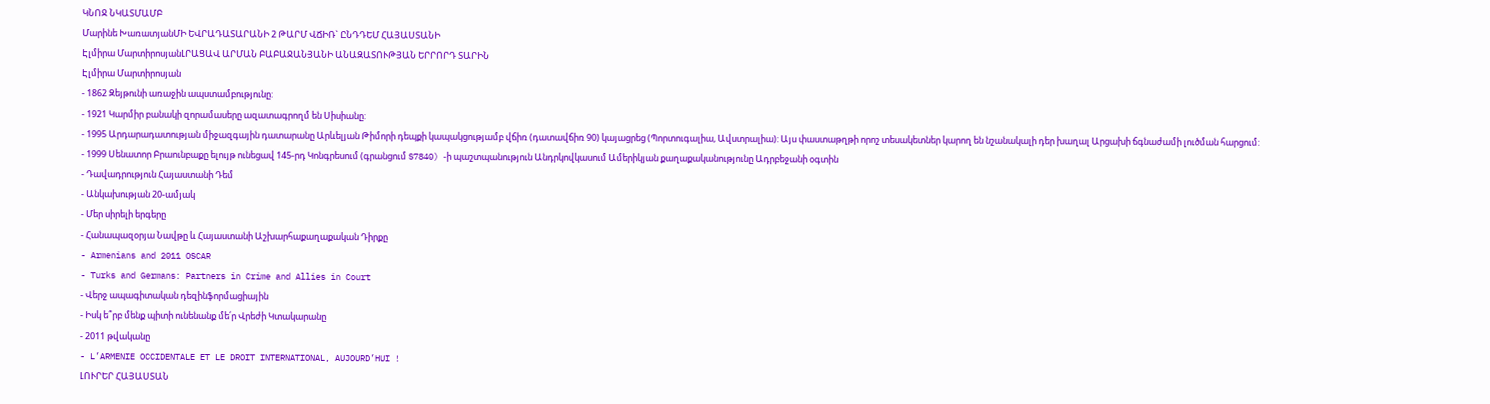ԿՆՈՋ ՆԿԱՏՄԱՄԲ
Մարինե ԽառատյանՄԻ ԵՎՐԱԴԱՏԱՐԱՆԻ 2 ԹԱՐՄ ՎՃԻՌ` ԸՆԴԴԵՄ ՀԱՅԱՍՏԱՆԻ
Էլմիրա ՄարտիրոսյանԼՐԱՑԱՎ ԱՐՄԱՆ ԲԱԲԱՋԱՆՅԱՆԻ ԱՆԱԶԱՏՈՒԹՅԱՆ ԵՐՐՈՐԴ ՏԱՐԻՆ
Էլմիրա Մարտիրոսյան
- 1862 Զեյթունի առաջին ապստամբությունը:
- 1921 Կարմիր բանակի զորամասերը ազատագրողմ են Սիսիանը:
- 1995 Արդարադատության միջազգային դատարանը Արևելյան Թիմորի դեպքի կապակցությամբ վճիռ (դատավճիռ 90) կայացրեց (Պորտուգալիա, Ավստրալիա): Այս փաստաթղթի որոշ տեսակետներ կարող են նշանակալի դեր խաղալ Արցախի ճգնաժամի լուծման հարցում:
- 1999 Սենատոր Բրաունբաքը ելույթ ունեցավ 145-րդ Կոնգրեսում (գրանցում S7840) -ի պաշտպանություն Անդրկովկասում Ամերիկյան քաղաքականությունը Ադրբեջանի օգտին
- Դավադրություն Հայաստանի Դեմ
- Անկախության 20-ամյակ
- Մեր սիրելի երգերը
- Հանապազօրյա Նավթը և Հայաստանի Աշխարհաքաղաքական Դիրքը
- Armenians and 2011 OSCAR
- Turks and Germans: Partners in Crime and Allies in Court
- Վերջ ապագիտական դեզինֆորմացիային
- Իսկ ե՞րբ մենք պիտի ունենանք մե՛ր Վրեժի Կտակարանը
- 2011 թվականը
- L’ARMENIE OCCIDENTALE ET LE DROIT INTERNATIONAL, AUJOURD’HUI !
ԼՈՒՐԵՐ ՀԱՅԱՍՏԱՆ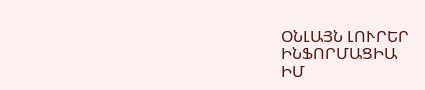ՕՆԼԱՅՆ ԼՈՒՐԵՐ
ԻՆՖՈՐՄԱՑԻԱ
ԻՄ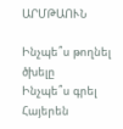ԱՐՄԹԱՈՒՆ

Ինչպե՞ս թողնել ծխելը
Ինչպե՞ս գրել Հայերեն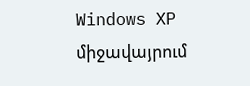Windows XP միջավայրում